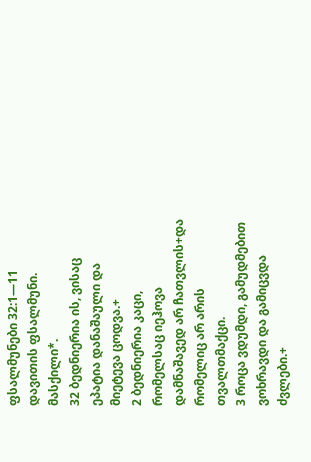ფსალმუნები 32:1—11
დავითის ფსალმუნი. მასქილი*.
32 ბედნიერია ის, ვისაც ეპატია დანაშაული და მიეტევა ცოდვა.+
2 ბედნიერია კაცი, რომელსაც იეჰოვა დამნაშავედ არ ჩათვლის+და რომელიც არ არის თვალთმაქცი.
3 როცა ვდუმდი, გამუდმებით ვოხრავდი და გამიცვდა ძვლები.+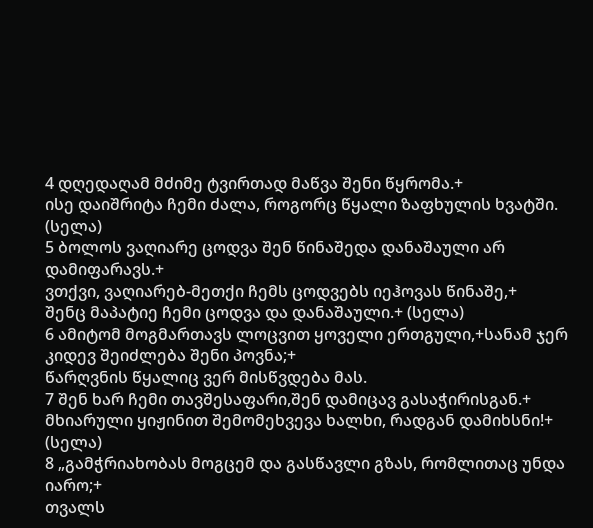4 დღედაღამ მძიმე ტვირთად მაწვა შენი წყრომა.+
ისე დაიშრიტა ჩემი ძალა, როგორც წყალი ზაფხულის ხვატში. (სელა)
5 ბოლოს ვაღიარე ცოდვა შენ წინაშედა დანაშაული არ დამიფარავს.+
ვთქვი, ვაღიარებ-მეთქი ჩემს ცოდვებს იეჰოვას წინაშე,+
შენც მაპატიე ჩემი ცოდვა და დანაშაული.+ (სელა)
6 ამიტომ მოგმართავს ლოცვით ყოველი ერთგული,+სანამ ჯერ კიდევ შეიძლება შენი პოვნა;+
წარღვნის წყალიც ვერ მისწვდება მას.
7 შენ ხარ ჩემი თავშესაფარი,შენ დამიცავ გასაჭირისგან.+
მხიარული ყიჟინით შემომეხვევა ხალხი, რადგან დამიხსნი!+ (სელა)
8 „გამჭრიახობას მოგცემ და გასწავლი გზას, რომლითაც უნდა იარო;+
თვალს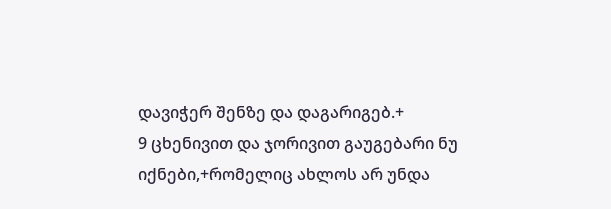დავიჭერ შენზე და დაგარიგებ.+
9 ცხენივით და ჯორივით გაუგებარი ნუ იქნები,+რომელიც ახლოს არ უნდა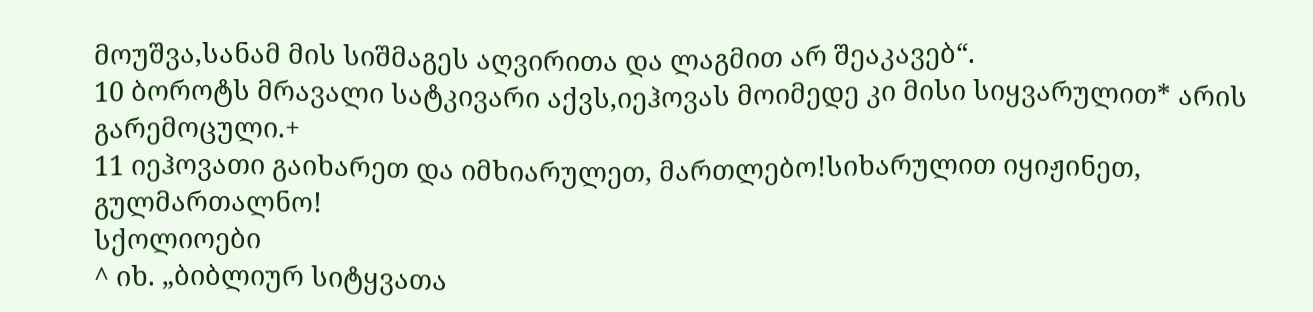მოუშვა,სანამ მის სიშმაგეს აღვირითა და ლაგმით არ შეაკავებ“.
10 ბოროტს მრავალი სატკივარი აქვს,იეჰოვას მოიმედე კი მისი სიყვარულით* არის გარემოცული.+
11 იეჰოვათი გაიხარეთ და იმხიარულეთ, მართლებო!სიხარულით იყიჟინეთ, გულმართალნო!
სქოლიოები
^ იხ. „ბიბლიურ სიტყვათა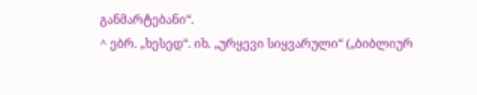განმარტებანი“.
^ ებრ. „ხესედ“. იხ. „ურყევი სიყვარული“ („ბიბლიურ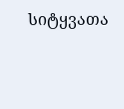სიტყვათა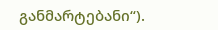განმარტებანი“).